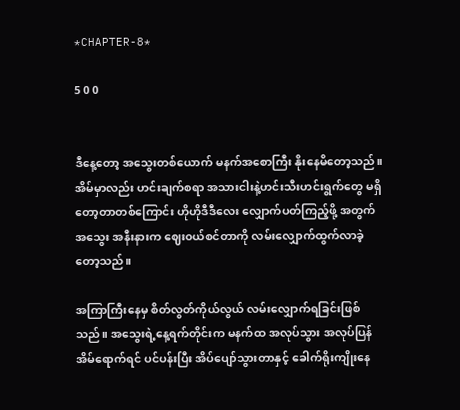*CHAPTER-8*

5 0 0


ဒီနေ့တော့ အသွေးတစ်ယောက် မနက်အစောကြီး နိုးနေမိတော့သည်။ အိမ်မှာလည်း ဟင်းချက်စရာ အသားငါးနဲ့ဟင်းသီးဟင်းရွက်တွေ မရှိတော့တာတစ်ကြောင်း ဟိုဟိုဒီဒီလေး လျှောက်ပတ်ကြည့်ဖို့ အတွက် အသွေး အနီးနားက ဈေး၀ယ်စင်တာကို လမ်းလျှောက်ထွက်လာခဲ့တော့သည်။

အကြာကြီးနေမှ စိတ်လွတ်ကိုယ်လွယ် လမ်း‌လျှောက်ရခြင်းဖြစ်သည်။ အသွေးရဲ့နေ့ရက်တိုင်းက မနက်ထ အလုပ်သွား အလုပ်ပြန် အိမ်ရောက်ရင် ပင်ပန်းပြီး အိပ်ပျော်သွားတာနှင့် ခေါက်ရိုးကျိုးနေ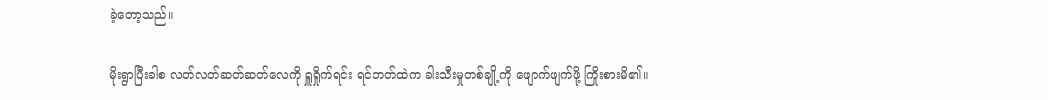ခဲ့တော့သည်။

မိုးရွာပြီးခါစ လတ်လတ်ဆတ်ဆတ်လေကို ရှူရှိုက်ရင်း ရင်ဘတ်ထဲက ခါးသီးမှုတစ်ချို့ကို ဖျောက်ဖျက်ဖို့ ကြိုးစားမိ၏။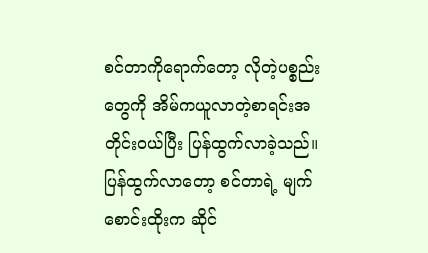စင်တာကိုရောက်တော့ လိုတဲ့ပစ္စည်းတွေကို အိမ်ကယူလာတဲ့စာရင်းအတိုင်း၀ယ်ပြီး ပြန်ထွက်လာခဲ့သည်။ပြန်ထွက်လာတော့ စင်တာရဲ့ မျက်စောင်းထိုးက ဆိုင်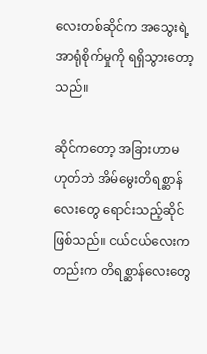လေးတစ်ဆိုင်က အသွေးရဲ့ အာရုံစိုက်မှုကို ရရှိသွားတော့သည်။

ဆိုင်ကတော့ အခြားဟာမဟုတ်ဘဲ အိမ်မွေးတိရစ္ဆာန်လေးတွေ ရောင်းသည့်ဆိုင်ဖြစ်သည်။ ငယ်ငယ်လေးကတည်းက တိရစ္ဆာန်လေးတွေ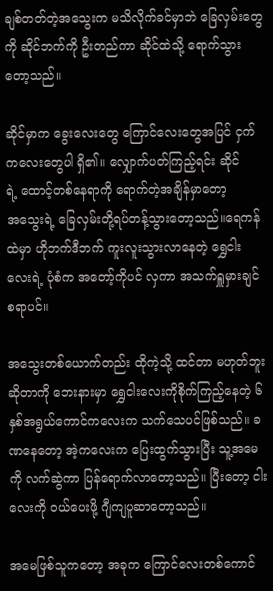ချစ်တတ်တဲ့အသွေးက မသိလိုက်ခင်မှာဘဲ ခြေလှမ်းတွေကို ဆိုင်ဘက်ကို ဦးတည်ကာ ဆိုင်ထဲသို့ ရောက်သွားတော့သည်။

ဆိုင်မှာက ခွေးလေးတွေ ‌ကြောင်လေးတွေအပြင် ငှက်ကလေးတွေပါ ရှိ၏။ လျှောက်ပတ်ကြည့်ရင်း ဆိုင်ရဲ့ ‌ထောင့်တစ်နေရာကို ရောက်တဲ့အချိန်မှာတော့ အ‌သွေးရဲ့ ခြေလှမ်းတို့ရပ်တန့်သွားတော့သည်။ရေကန်ထဲမှာ ဟိုဘက်ဒီဘက် ကူးလူးသွားလာနေတဲ့ ရွှေငါးလေးရဲ့ ပုံစံက အတော့်ကိုပင် လှကာ အသက်ရှူမှားချင်စရာပင်။

အသွေးတစ်ယောက်တည်း ထိုကဲ့သို့ ထင်တာ မဟုတ်ဘူးဆိုတာကို ဘေးနားမှာ ရွှေငါးလေးကိုစိုက်ကြည့်နေတဲ့ ၆နှစ်အရွယ်ကောင်ကလေးက သက်သေပင်ဖြစ်သည်။ ခဏနေတော့ အဲ့ကလေးက ပြေးထွက်သွားပြီး သူ့အမေကို လက်ဆွဲကာ ပြန်ရောက်လာတော့သည်။ ပြီးတော့ ‌ငါးလေးကို ၀ယ်ပေးဖို့ ဂျီကျပူဆာတော့သည်။

အမေဖြစ်သူကတော့ အခုက ကြောင်လေးတစ်ကောင်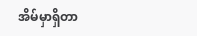အိမ်မှာရှိတာ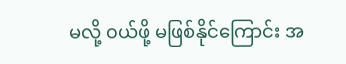မလို့ ၀ယ်ဖို့ မဖြစ်နိုင်ကြောင်း အ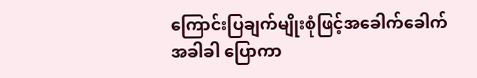ကြောင်းပြချက်မျိုးစုံဖြင့်အခေါက်ခေါက်အခါခါ ပြောကာ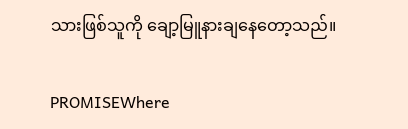သားဖြစ်သူကို ချော့မြူနားချ‌နေတော့သည်။

PROMISEWhere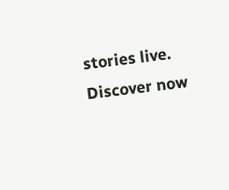stories live. Discover now